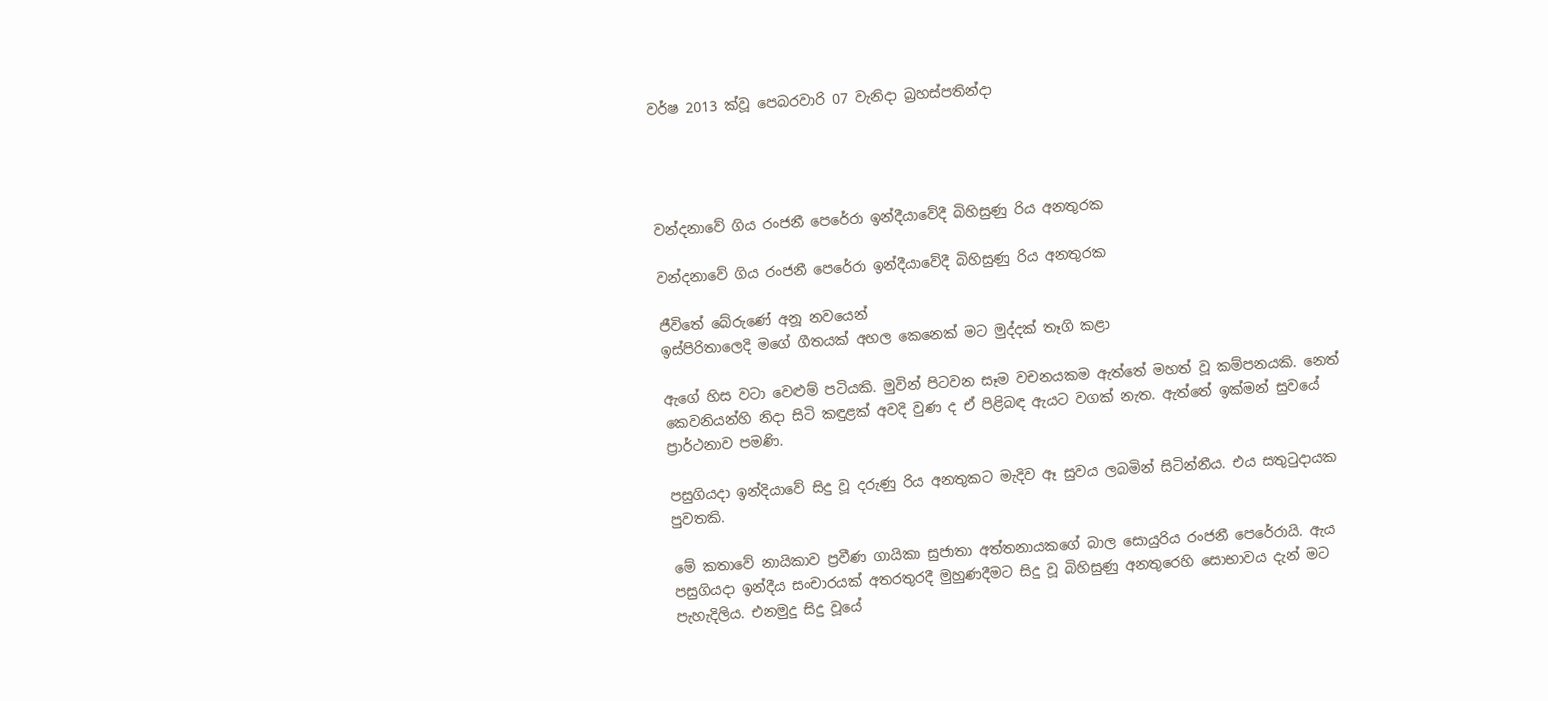වර්ෂ 2013 ක්වූ පෙබරවාරි 07 වැනිදා බ්‍රහස්පතින්දා




වන්දනාවේ ගිය රංජනී පෙරේරා ඉන්දීයාවේදී බිහිසුණු රිය අනතුරක

වන්දනාවේ ගිය රංජනී පෙරේරා ඉන්දීයාවේදී බිහිසුණු රිය අනතුරක

ජීවිතේ බේරුණේ අනූ නවයෙන්
ඉස්පිරිතාලෙදි මගේ ගීතයක් අහල කෙනෙක් මට මුද්දක් තෑගි කළා

ඇගේ හිස වටා වෙළුම් පටියකි. මුවින් පිටවන සෑම වචනයකම ඇත්තේ මහත් වූ කම්පනයකි. නෙත් කෙවනියන්හි නිදා සිටි කඳුළක් අවදි වුණ ද ඒ පිළිබඳ ඇයට වගක් නැත. ඇත්තේ ඉක්මන් සුවයේ ප්‍රාර්ථනාව පමණි.

පසුගියදා ඉන්දියාවේ සිදු වූ දරුණු රිය අනතුකට මැදිව ඈ සුවය ලබමින් සිටින්නීය. එය සතුටුදායක පුවතකි.

මේ කතාවේ නායිකාව ප්‍රවීණ ගායිකා සුජාතා අත්තනායකගේ බාල සොයුරිය රංජනී පෙරේරායි. ඇය පසුගියදා ඉන්දීය සංචාරයක් අතරතුරදී මුහුණදීමට සිදු වූ බිහිසුණු අනතුරෙහි සොභාවය දැන් මට පැහැදිලිය. එනමුදු සිදු වූයේ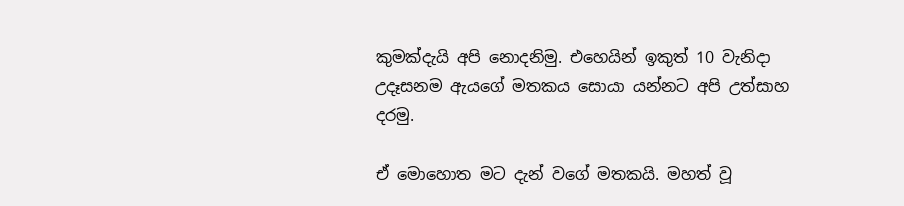කුමක්දැයි අපි නොදනිමු. එහෙයින් ඉකුත් 10 වැනිදා උදෑසනම ඇයගේ මතකය සොයා යන්නට අපි උත්සාහ දරමු.

ඒ මොහොත මට දැන් වගේ මතකයි. මහත් වූ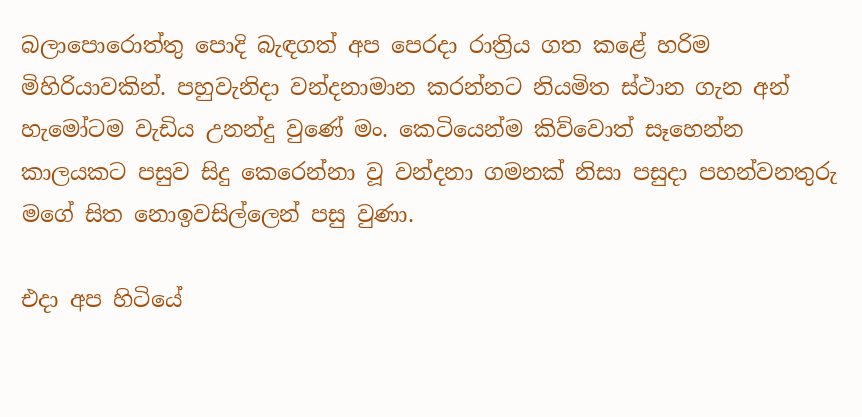බලාපොරොත්තු පොදි බැඳගත් අප පෙරදා රාත්‍රිය ගත කළේ හරිම මිහිරියාවකින්. පහුවැනිදා වන්දනාමාන කරන්නට නියමිත ස්ථාන ගැන අන් හැමෝටම වැඩිය උනන්දු වුණේ මං. කෙටියෙන්ම කිව්වොත් සෑහෙන්න කාලයකට පසුව සිදු කෙරෙන්නා වූ වන්දනා ගමනක් නිසා පසුදා පහන්වනතුරු මගේ සිත නොඉවසිල්ලෙන් පසු වුණා.

එදා අප හිටියේ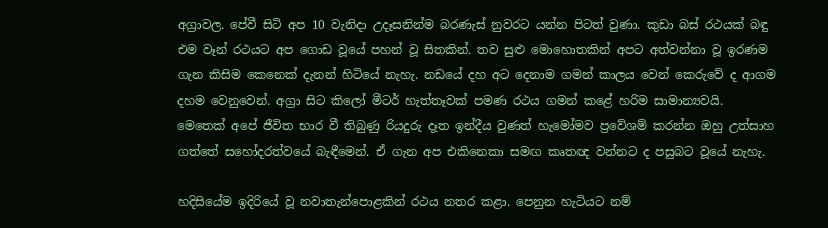අග්‍රාවල. පේවී සිටි අප 10 වැනිදා උදෑසනින්ම බරණැස් නුවරට යන්න පිටත් වුණා. කුඩා බස් රථයක් බඳු එම වෑන් රථයට අප ගොඩ වූයේ පහන් වූ සිතකින්. තව සුළු මොහොතකින් අපට අත්වන්නා වූ ඉරණම ගැන කිසිම කෙනෙක් දැනන් හිටියේ නැහැ. නඩයේ දහ අට දෙනාම ගමන් කාලය වෙන් කෙරුවේ ද ආගම දහම වෙනුවෙන්. අග්‍රා සිට කිලෝ මීටර් හැත්තෑවක් පමණ රථය ගමන් කළේ හරිම සාමාන්‍යවයි. මෙතෙක් අපේ ජීවිත භාර වී තිබුණු රියදුරු දෑත ඉන්දීය වුණත් හැමෝමව ප්‍රවේශම් කරන්න ඔහු උත්සාහ ගත්තේ සහෝදරත්වයේ බැඳීමෙන්. ඒ ගැන අප එකිනෙකා සමඟ කෘතඥ වන්නට ද පසුබට වූයේ නැහැ.

හදිසියේම ඉදිරියේ වූ නවාතැන්පොළකින් රථය නතර කළා. පෙනුන හැටියට නම්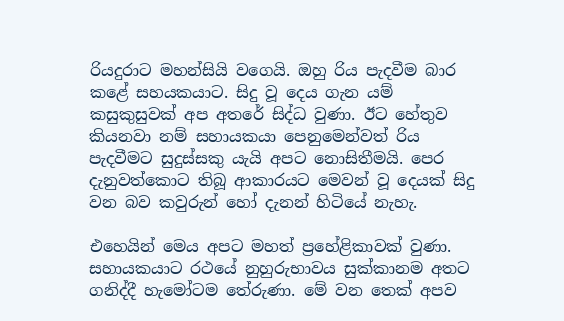රියදුරාට මහන්සියි වගෙයි. ඔහු රිය පැදවීම බාර කළේ සහයකයාට. සිදු වූ දෙය ගැන යම් කසුකුසුවක් අප අතරේ සිද්ධ වුණා. ඊට හේතුව කියනවා නම් සහායකයා පෙනුමෙන්වත් රිය පැදවීමට සුදුස්සකු යැයි අපට නොසිතීමයි. පෙර දැනුවත්කොට තිබූ ආකාරයට මෙවන් වූ දෙයක් සිදු වන බව කවුරුන් හෝ දැනන් හිටියේ නැහැ.

එහෙයින් මෙය අපට මහත් ප්‍රහේළිකාවක් වුණා. සහායකයාට රථයේ නුහුරුභාවය සුක්කානම අතට ගනිද්දී හැමෝටම තේරුණා. මේ වන තෙක් අපව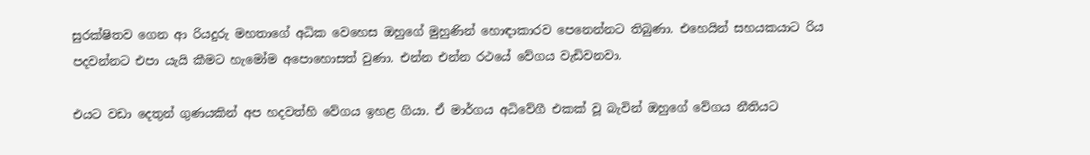සුරක්ෂිතව ගෙන ආ රියදුරු මහතාගේ අධික වෙහෙස ඔහුගේ මුහුණින් හොඳාකාරව පෙනෙන්නට තිබුණා. එහෙයින් සහයකයාට රිය පදවන්නට එපා යැයි කීමට හැමෝම අපොහොසත් වුණා. එන්න එන්න රථයේ වේගය වැඩිවනවා.

එයට වඩා දෙතුන් ගුණයකින් අප හදවත්හි වේගය ඉහළ ගියා. ඒ මාර්ගය අධිවේගී එකක් වූ බැවින් ඔහුගේ වේගය නීතියට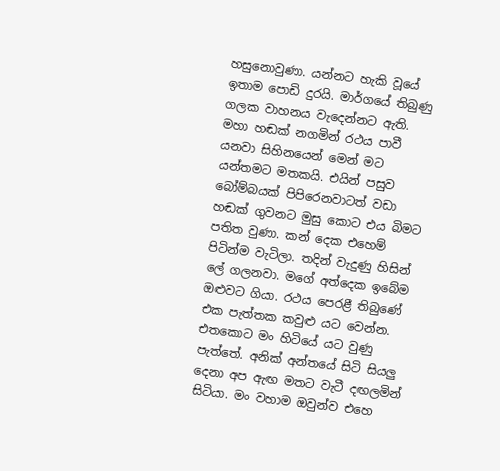හසුනොවුණා. යන්නට හැකි වූයේ ඉතාම පොඩි දුරයි. මාර්ගයේ තිබුණු ගලක වාහනය වැදෙන්නට ඇති. මහා හඬක් නගමින් රථය පාවී යනවා සිහිනයෙන් මෙන් මට යන්තමට මතකයි. එයින් පසුව බෝම්බයක් පිපිරෙනවාටත් වඩා හඬක් ගුවනට මුසු කොට එය බිමට පතිත වුණා. කන් දෙක එහෙම් පිටින්ම වැටිලා. තදින් වැදුණු හිසින් ලේ ගලනවා. මගේ අත්දෙක ඉබේම ඔළුවට ගියා. රථය පෙරළී තිබුණේ එක පැත්තක කවුළු යට වෙන්න. එතකොට මං හිටියේ යට වුණු පැත්තේ. අනික් අන්තයේ සිටි සියලු දෙනා අප ඇඟ මතට වැටී දඟලමින් සිටියා. මං වහාම ඔවුන්ව එහෙ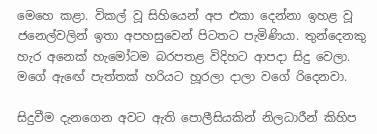මෙහෙ කළා. විකල් වූ සිහියෙන් අප එකා දෙන්නා ඉහළ වූ ජනෙල්වලින් ඉතා අපහසුවෙන් පිටතට පැමිණියා. තුන්දෙනකු හැර අනෙක් හැමෝටම බරපතළ විදිහට ආපදා සිදු වෙලා. මගේ ඇඟේ පැත්තක් හරියට හූරලා දාලා වගේ රිදෙනවා.

සිදුවීම දැනගෙන අවට ඇති පොලීසියකින් නිලධාරීන් කිහිප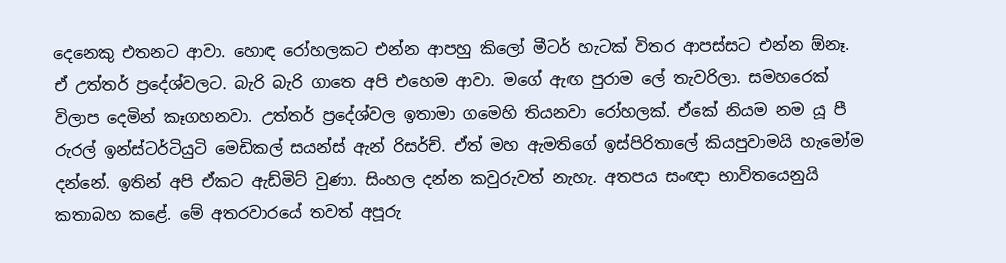දෙනෙකු එතනට ආවා. හොඳ රෝහලකට එන්න ආපහු කිලෝ මීටර් හැටක් විතර ආපස්සට එන්න ඕනෑ. ඒ උත්තර් ප්‍රදේශ්වලට. බැරි බැරි ගාතෙ අපි එහෙම ආවා. මගේ ඇඟ පුරාම ලේ තැවරිලා. සමහරෙක් විලාප දෙමින් කෑගහනවා. උත්තර් ප්‍රදේශ්වල ඉතාමා ගමෙහි තියනවා රෝහලක්. ඒකේ නියම නම යූ පී රුරල් ඉන්ස්ටර්ටියුටි මෙඩිකල් සයන්ස් ඇන් රිසර්ච්. ඒත් මහ ඇමතිගේ ඉස්පිරිතාලේ කියපුවාමයි හැමෝම දන්නේ. ඉතින් අපි ඒකට ඇඩ්මිට් වුණා. සිංහල දන්න කවුරුවත් නැහැ. අතපය සංඥා භාවිතයෙනුයි කතාබහ කළේ. මේ අතරවාරයේ තවත් අපූරු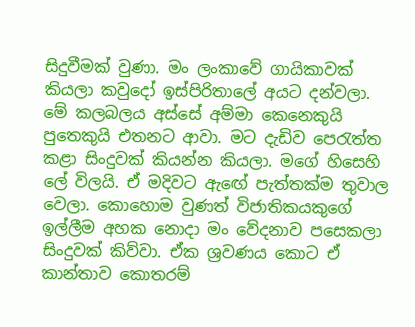සිදුවීමක් වුණා. මං ලංකාවේ ගායිකාවක් කියලා කවුදෝ ඉස්පිරිතාලේ අයට දන්වලා. මේ කලබලය අස්සේ අම්මා කෙනෙකුයි පුතෙකුයි එතනට ආවා. මට දැඩිව පෙරැත්ත කළා සිංදුවක් කියන්න කියලා. මගේ හිසෙහි ලේ විලයි. ඒ මදිවට ඇඟේ පැත්තක්ම තුවාල වෙලා. කොහොම වුණත් විජාතිකයකුගේ ඉල්ලීම අහක නොදා මං වේදනාව පසෙකලා සිංදුවක් කිව්වා. ඒක ශ්‍රවණය කොට ඒ කාන්තාව කොතරම්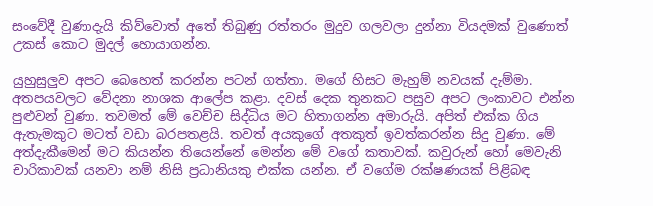සංවේදී වුණාදැයි කිව්වොත් අතේ තිබුණු රත්තරං මුදුව ගලවලා දුන්නා වියදමක් වුණොත් උකස් කොට මුදල් හොයාගන්න.

යුහුසුලුව අපට බෙහෙත් කරන්න පටන් ගත්තා. මගේ හිසට මැහුම් නවයක් දැම්මා. අතපයවලට වේදනා නාශක ආලේප කළා. දවස් දෙක තුනකට පසුව අපට ලංකාවට එන්න පුළුවන් වුණා. තවමත් මේ වෙච්ච සිද්ධිය මට හිතාගන්න අමාරුයි. අපිත් එක්ක ගිය ඇතැමකුට මටත් වඩා බරපතළයි. තවත් අයකුගේ අතකුත් ඉවත්කරන්න සිදු වුණා. මේ අත්දැකීමෙන් මට කියන්න තියෙන්නේ මෙන්න මේ වගේ කතාවක්. කවුරුන් හෝ මෙවැනි චාරිකාවක් යනවා නම් නිසි ප්‍රධානියකු එක්ක යන්න. ඒ වගේම රක්ෂණයක් පිළිබඳ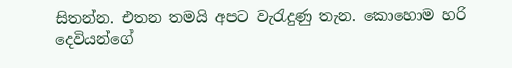සිතන්න. එතන තමයි අපට වැරැදුණු තැන. කොහොම හරි දෙවියන්ගේ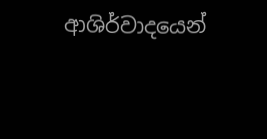ආශිර්වාදයෙන්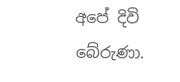අපේ දිවි බේරුණා.